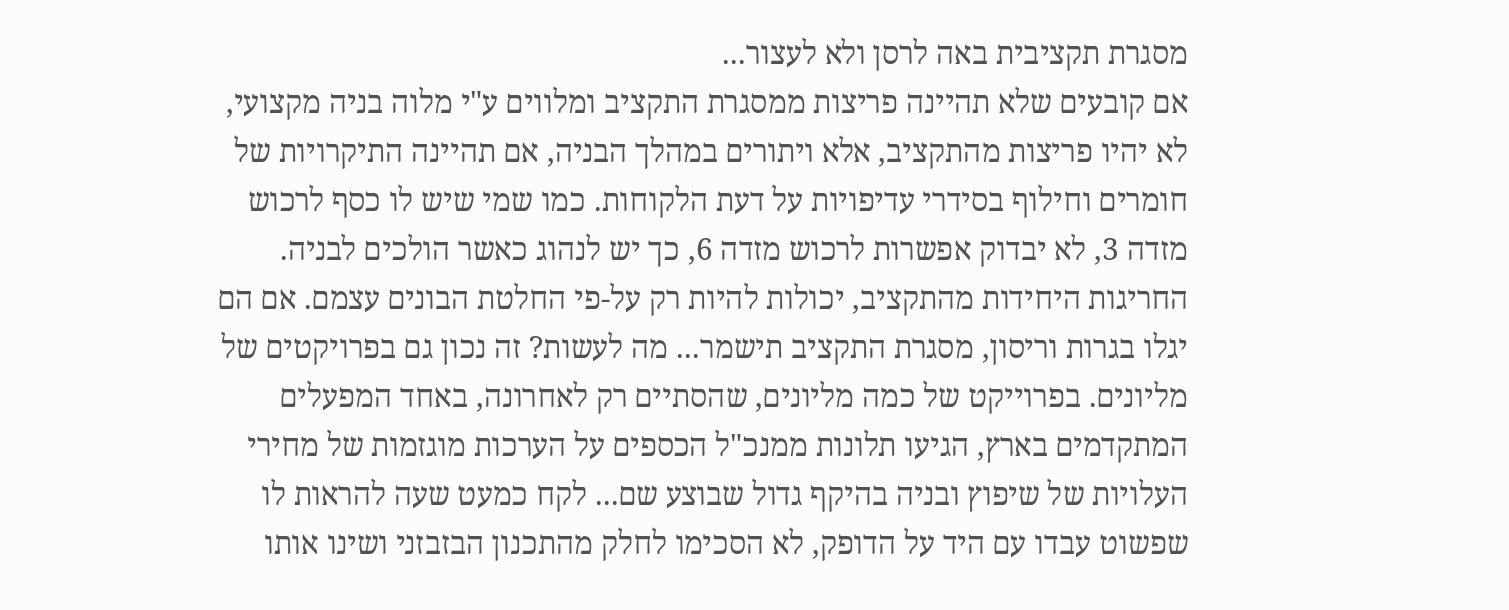מסגרת תקציבית באה לרסן ולא לעצור...
אם קובעים שלא תהיינה פריצות ממסגרת התקציב ומלווים ע"י מלוה בניה מקצועי, לא יהיו פריצות מהתקציב, אלא ויתורים במהלך הבניה, אם תהיינה התיקרויות של חומרים וחילוף בסידרי עדיפויות על דעת הלקוחות. כמו שמי שיש לו כסף לרכוש מזדה 3, לא יבדוק אפשרות לרכוש מזדה 6, כך יש לנהוג כאשר הולכים לבניה. החריגות היחידות מהתקציב, יכולות להיות רק על-פי החלטת הבונים עצמם. אם הם יגלו בגרות וריסון, מסגרת התקציב תישמר... מה לעשות? זה נכון גם בפרויקטים של מליונים. בפרוייקט של כמה מליונים, שהסתיים רק לאחרונה, באחד המפעלים המתקדמים בארץ, הגיעו תלונות ממנכ"ל הכספים על הערכות מוגזמות של מחירי העלויות של שיפוץ ובניה בהיקף גדול שבוצע שם... לקח כמעט שעה להראות לו שפשוט עבדו עם היד על הדופק, לא הסכימו לחלק מהתכנון הבזבזני ושינו אותו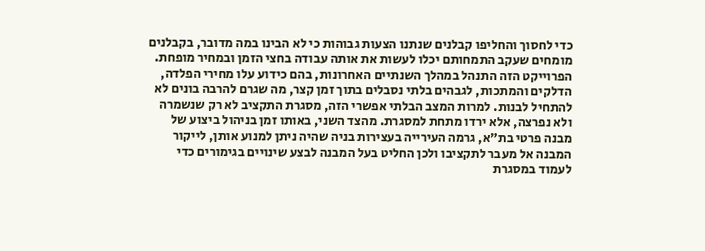כדי לחסוך והחליפו קבלנים שנתנו הצעות גבוהות כי לא הבינו במה מדובר, בקבלנים מומחים שעקב התמחותם יכלו לעשות את אותה עבודה בחצי הזמן ובמחיר מופחת. הפרוייקט הזה התנהל במהלך השנתיים האחרונות, בהם כידוע עלו מחירי הפלדה, הדלקים והמתכות, לגבהים בלתי נסבלים בתוך זמן קצר, מה שגרם להרבה בונים לא להתחיל לבנות. למרות המצב הבלתי אפשרי הזה, מסגרת התקציב לא רק שנשמרה ולא נפרצה, אלא ירדו מתחת למסגרת. מהצד השני, באותו זמן בניהול ביצוע של מבנה פרטי בת"א, גרמה העירייה בעצירות בניה שהיה ניתן למנוע אותן, לייקור המבנה אל מעבר לתקציבו ולכן החליט בעל המבנה לבצע שינויים בגימורים כדי לעמוד במסגרת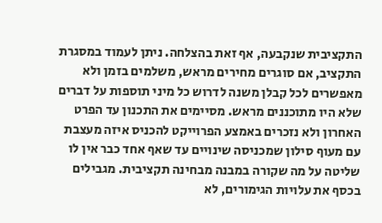התקציבית שנקבעה, אף זאת בהצלחה. ניתן לעמוד במסגרת התקציב, אם סוגרים מחירים מראש, משלמים בזמן ולא מאפשרים לכל קבלן משנה לדרוש כל מיני תוספות על דברים שלא היו מתוכננים מראש. מסיימים את התכנון עד הפרט האחרון ולא נזכרים באמצע הפרוייקט להכניס איזה מעצבת עם מעוף סילון שמכניסה שינויים עד שאף אחד כבר אין לו שליטה על מה שקורה במבנה מבחינה תקציבית. מגבילים בכסף את עלויות הגימורים, לא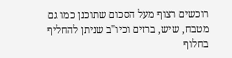רוכשים רצוף מעל הסכום שתוכנן כמו גם מטבח, שיש, ברזים וכיו"ב שניתן להחליף בחלוף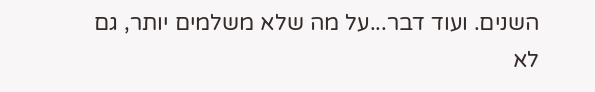השנים. ועוד דבר...על מה שלא משלמים יותר, גם לא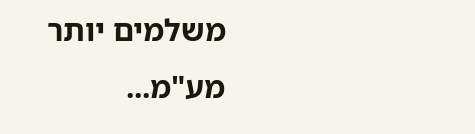משלמים יותר מע"מ...